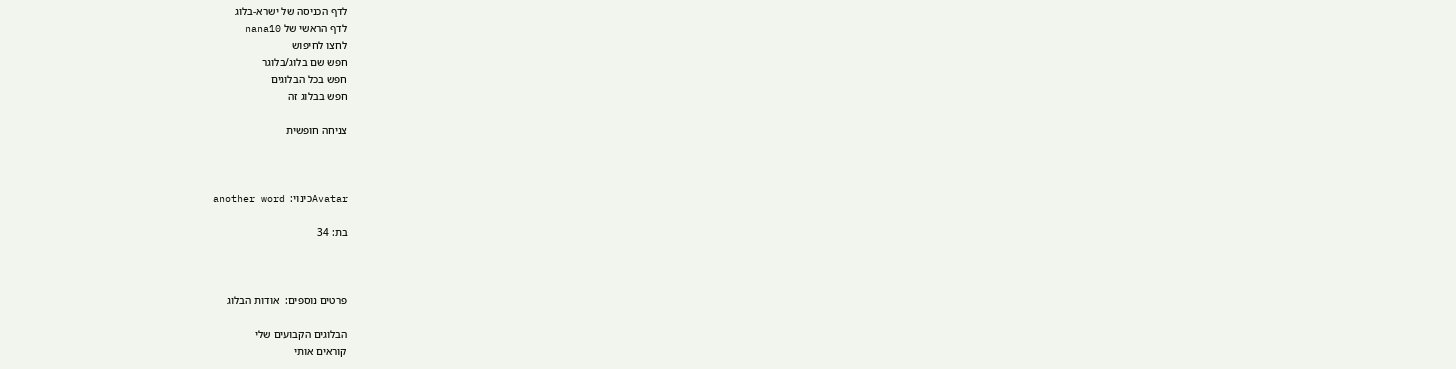לדף הכניסה של ישרא-בלוג
לדף הראשי של nana10
לחצו לחיפוש
חפש שם בלוג/בלוגר
חפש בכל הבלוגים
חפש בבלוג זה

צניחה חופשית



Avatarכינוי:  another word

בת: 34



פרטים נוספים:  אודות הבלוג

הבלוגים הקבועים שלי
קוראים אותי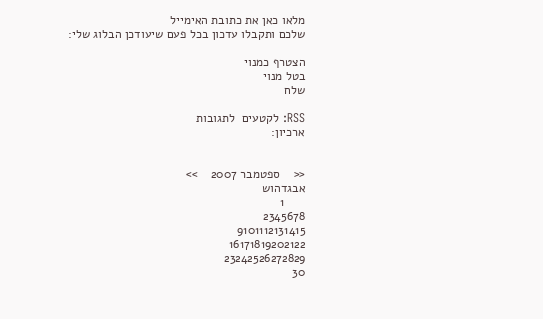מלאו כאן את כתובת האימייל
שלכם ותקבלו עדכון בכל פעם שיעודכן הבלוג שלי:

הצטרף כמנוי
בטל מנוי
שלח

RSS: לקטעים  לתגובות
ארכיון:


<<    ספטמבר 2007    >>
אבגדהוש
      1
2345678
9101112131415
16171819202122
23242526272829
30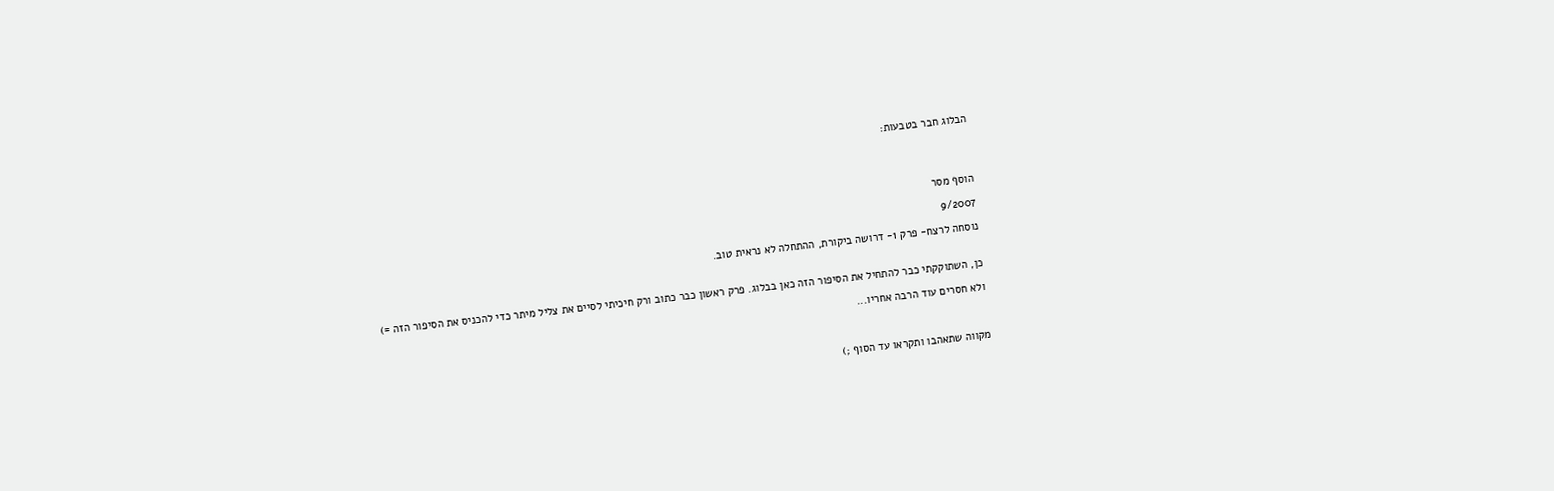הבלוג חבר בטבעות:




הוסף מסר

9/2007

נוסחה לרצח- פרק 1- דרושה ביקורת, ההתחלה לא נראית טוב.


כן, השתוקקתי כבר להתחיל את הסיפור הזה כאן בבלוג. פרק ראשון כבר כתוב ורק חיכיתי לסיים את צליל מיתר כדי להכניס את הסיפור הזה =)

ולא חסרים עוד הרבה אחריו...



מקווה שתאהבו ותקראו עד הסוף ;)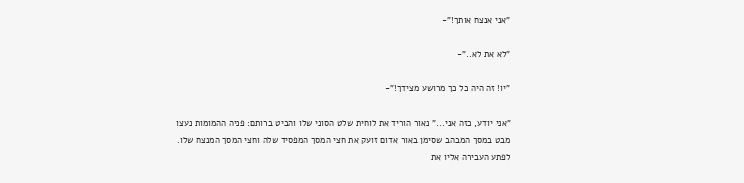"אני אנצח אותך!"-

"לא את לא.."-

"יו! זה היה כל כך מרושע מצידך!"-

"אני יודע, כזה אני..." נאור הוריד את לוחית שלט הסוני שלו והביט ברותם: פניה ההמומות נעצו מבט במסך המבהב שסימן באור אדום זועק את חצי המסך המפסיד שלה וחצי המסך המנצח שלו. לפתע העבירה אליו את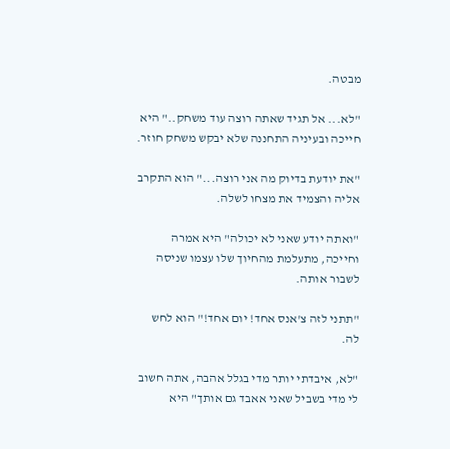מבטה.

"לא... אל תגיד שאתה רוצה עוד משחק.." היא חייכה ובעיניה התחננה שלא יבקש משחק חוזר.

"את יודעת בדיוק מה אני רוצה..." הוא התקרב אליה והצמיד את מצחו לשלה.

"ואתה יודע שאני לא יכולה" היא אמרה וחייכה, מתעלמת מהחיוך שלו עצמו שניסה לשבור אותה.

"תתני לזה צ'אנס אחד! יום אחד!" הוא לחש לה.

"לא, איבדתי יותר מדי בגלל אהבה, אתה חשוב לי מדי בשביל שאני אאבד גם אותך" היא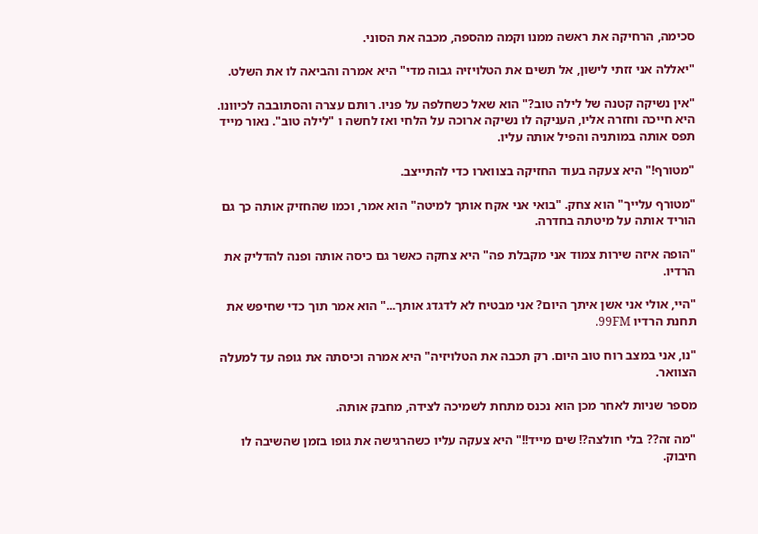סכימה, הרחיקה את ראשה ממנו וקמה מהספה, מכבה את הסוני.

"יאללה אני זזתי לישון, אל תשים את הטלויזיה גבוה מדי" היא אמרה והביאה לו את השלט.

"אין נשיקה קטנה של לילה טוב?" הוא שאל כשחלפה על פניו. רותם עצרה והסתובבה לכיוונו. היא חייכה וחזרה אליו, העניקה לו נשיקה ארוכה על הלחי ואז לחשה ו "לילה טוב". נאור מייד תפס אותה במותניה והפיל אותה עליו.

"מטורף!" היא צעקה בעוד החזיקה בצווארו כדי להתייצב.

"מטורף עלייך" הוא צחק. "בואי אני אקח אותך למיטה" הוא אמר, וכמו שהחזיק אותה כך גם הוריד אותה על מיטתה בחדרה.

"הופה איזה שירות צמוד אני מקבלת פה" היא צחקה כאשר גם כיסה אותה ופנה להדליק את הרדיו.

"היי, אולי אני אשן איתך היום? אני מבטיח לא לדגדג אותך..." הוא אמר תוך כדי שחיפש את תחנת הרדיו 99FM.

"נו, אני במצב רוח טוב היום. רק תכבה את הטלויזיה" היא אמרה וכיסתה את גופה עד למעלה הצוואר.

מספר שניות לאחר מכן הוא נכנס מתחת לשמיכה לצידה, מחבק אותה.

"מה זה?? בלי חולצה?! שים מייד!!" היא צעקה עליו כשהרגישה את גופו בזמן שהשיבה לו חיבוק.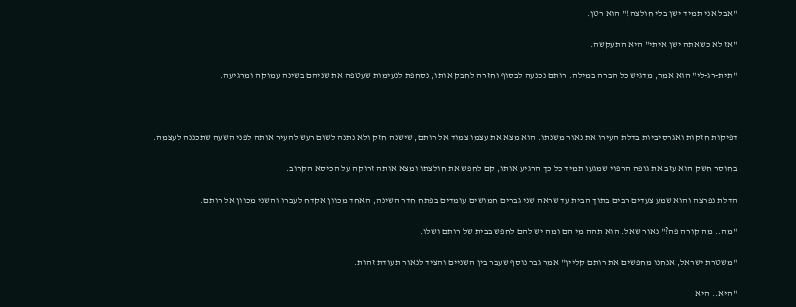"אבל אני תמיד ישן בלי חולצה!" הוא רטן.

"אז לא כשאתה ישן איתי" היא התעקשה.

"תית-רג-לי" הוא אמר, מדגיש כל הברה במילה. רותם נכנעה לבסוף וחזרה לחבק אותו, נסחפת לנעימות שעטפה את שניהם בשינה עמוקה ומרגיעה.



דפיקות חזקות ואגרסיביות בדלת העירו את נאור משנתו. הוא מצא את עצמו צמוד אל רותם, שישנה חזק ולא נתנה לשום רעש להעיר אותה לפני השעה שתכננה לעצמה.

בחוסר חשק הוא עזב את גופה הרפוי שמגעו תמיד כל כך הרגיע אותו, קם לחפש את חולצתו ומצא אותה זרוקה על הכיסא הקרוב.

הדלת נפרצה והוא שמע צעדים רבים בתוך הבית עד שראה שני גברים חמושים עומדים בפתח חדר השינה, האחד מכוון אקדח לעברו והשני מכוון אל רותם.

"מה.. מה קורה פה?" נאור שאל. הוא תהה מי הם ומה יש להם לחפש בבית של רותם ושלו.

"משטרת ישראל, אנחנו מחפשים את רותם קליין" אמר גבר נוסף שעבר בין השניים והציד לנאור תעודת זהות.

"היא.. היא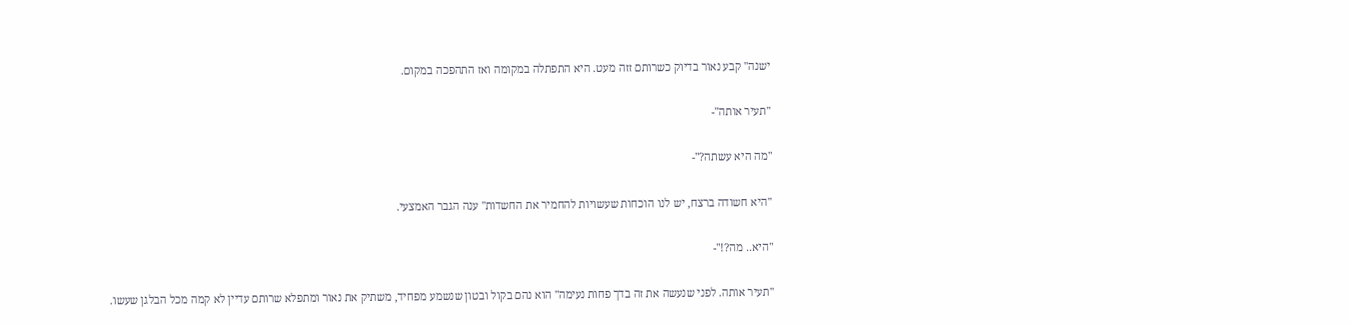ישנה" קבע נאור בדיוק כשרותם זזה מעט. היא התפתלה במקומה ואז התהפכה במקום.

"תעיר אותה"-

"מה היא עשתה?"-

"היא חשודה ברצח, יש לנו הוכחות שעשויות להחמיר את החשדות" ענה הגבר האמצעי.

"היא.. מה?!"-

"תעיר אותה. לפני שנעשה את זה בדך פחות נעימה" הוא נהם בקול ובטון שנשמע מפחיד, משתיק את נאור ומתפלא שרותם עדיין לא קמה מכל הבלגן שעשו.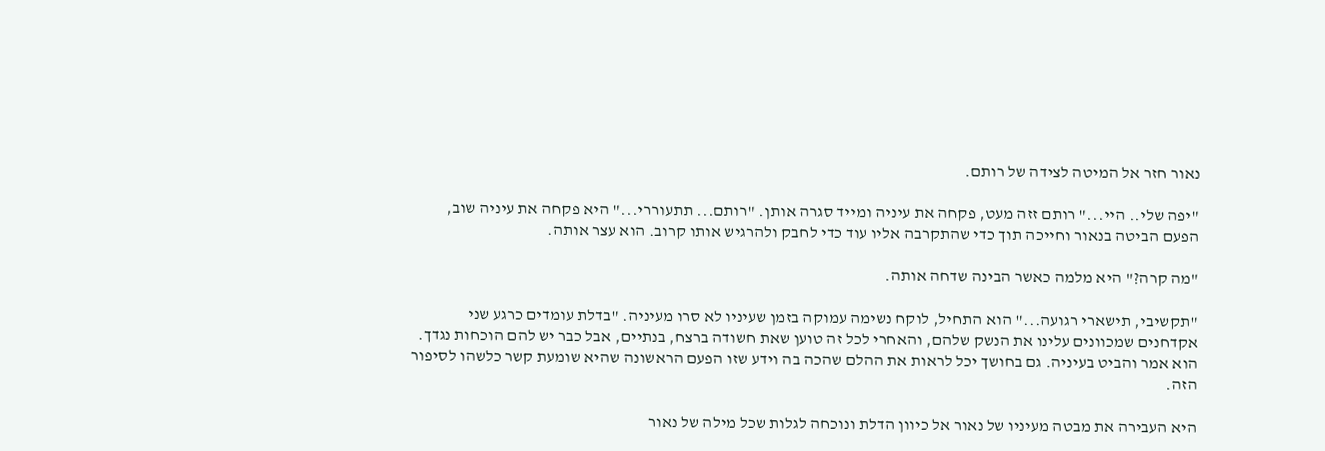נאור חזר אל המיטה לצידה של רותם.

"יפה שלי.. היי..." רותם זזה מעט, פקחה את עיניה ומייד סגרה אותן. "רותם... תתעוררי..." היא פקחה את עיניה שוב, הפעם הביטה בנאור וחייכה תוך כדי שהתקרבה אליו עוד כדי לחבק ולהרגיש אותו קרוב. הוא עצר אותה.

"מה קרה?" היא מלמה כאשר הבינה שדחה אותה.

"תקשיבי, תישארי רגועה..." הוא התחיל, לוקח נשימה עמוקה בזמן שעיניו לא סרו מעיניה. "בדלת עומדים כרגע שני אקדחנים שמכוונים עלינו את הנשק שלהם, והאחרי לכל זה טוען שאת חשודה ברצח, בנתיים, אבל כבר יש להם הוכחות נגדך. הוא אמר והביט בעיניה. גם בחושך יכל לראות את ההלם שהכה בה וידע שזו הפעם הראשונה שהיא שומעת קשר כלשהו לסיפור הזה.

היא העבירה את מבטה מעיניו של נאור אל כיוון הדלת ונוכחה לגלות שכל מילה של נאור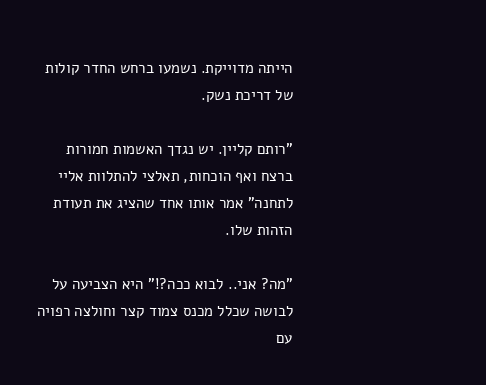הייתה מדוייקת. נשמעו ברחש החדר קולות של דריכת נשק.

"רותם קליין. יש נגדך האשמות חמורות ברצח ואף הוכחות, תאלצי להתלוות אליי לתחנה" אמר אותו אחד שהציג את תעודת הזהות שלו.

"מה? אני.. לבוא ככה?!" היא הצביעה על לבושה שכלל מכנס צמוד קצר וחולצה רפויה עם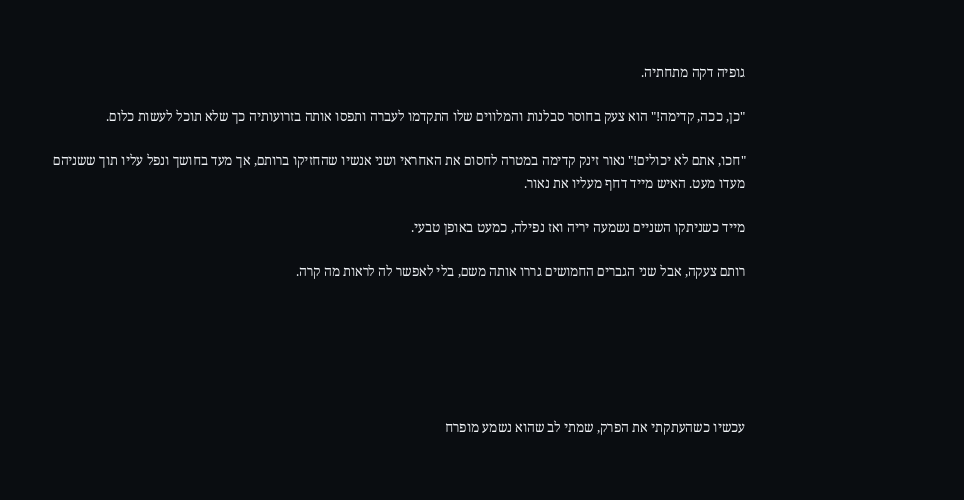גופיה דקה מתחתיה.

"כן, ככה, קדימה!" הוא צעק בחוסר סבלנות והמלווים שלו התקדמו לעברה ותפסו אותה בזרועותיה כך שלא תוכל לעשות כלום.

"חכו, אתם לא יכולים!" נאור זינק קדימה במטרה לחסום את האחראי ושני אנשיו שהחזיקו ברותם, אך מעד בחושך ונפל עליו תוך ששניהם מעדו מעט. האיש מייד דחף מעליו את נאור.

מייד כשניתקו השניים נשמעה יריה ואז נפילה, כמעט באופן טבעי.

רותם צעקה, אבל שני הגברים החמושים גררו אותה משם, בלי לאפשר לה לראות מה קרה.






עכשיו כשהעתקתי את הפרק, שמתי לב שהוא נשמע מופרח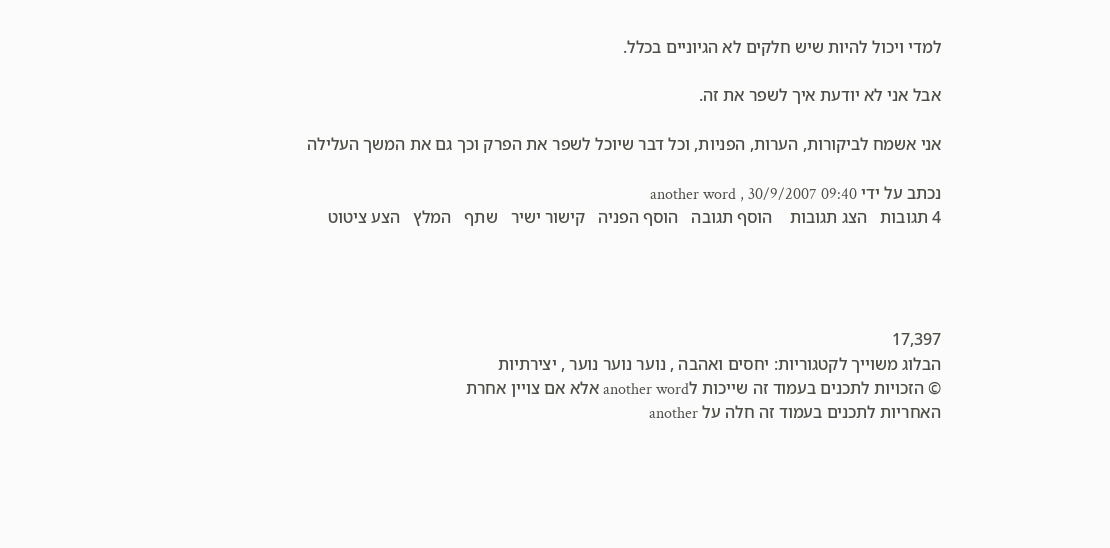למדי ויכול להיות שיש חלקים לא הגיוניים בכלל.

אבל אני לא יודעת איך לשפר את זה.

אני אשמח לביקורות, הערות, הפניות, וכל דבר שיוכל לשפר את הפרק וכך גם את המשך העלילה

נכתב על ידי another word , 30/9/2007 09:40
4 תגובות   הצג תגובות    הוסף תגובה   הוסף הפניה   קישור ישיר   שתף   המלץ   הצע ציטוט




17,397
הבלוג משוייך לקטגוריות: יחסים ואהבה , נוער נוער נוער , יצירתיות
© הזכויות לתכנים בעמוד זה שייכות לanother word אלא אם צויין אחרת
האחריות לתכנים בעמוד זה חלה על another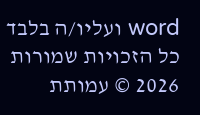word ועליו/ה בלבד
כל הזכויות שמורות 2026 © עמותת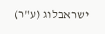ישראבלוג (ע"ר)